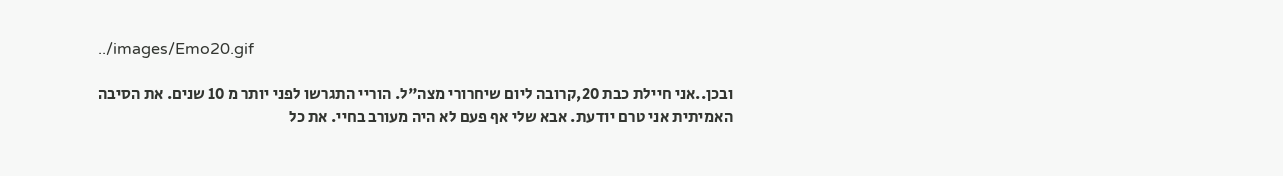../images/Emo20.gif

ובכן..אני חיילת כבת 20,קרובה ליום שיחרורי מצה"ל. הוריי התגרשו לפני יותר מ 10 שנים. את הסיבה האמיתית אני טרם יודעת. אבא שלי אף פעם לא היה מעורב בחיי. את כל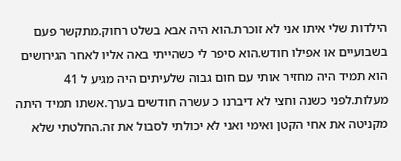הילדות שלי איתו אני לא זוכרת.הוא היה אבא בשלט רחוק.מתקשר פעם בשבועיים או אפילו חודש.הוא סיפר לי כשהייתי באה אליו לאחר הגירושים הוא תמיד היה מחזיר אותי עם חום גבוה שלעיתים היה מגיע ל 41 מעלות.לפני כשנה וחצי לא דיברנו כ עשרה חודשים בערך.אשתו תמיד היתה מקניטה את אחי הקטן ואימי ואני לא יכולתי לסבול את זה.החלטתי שלא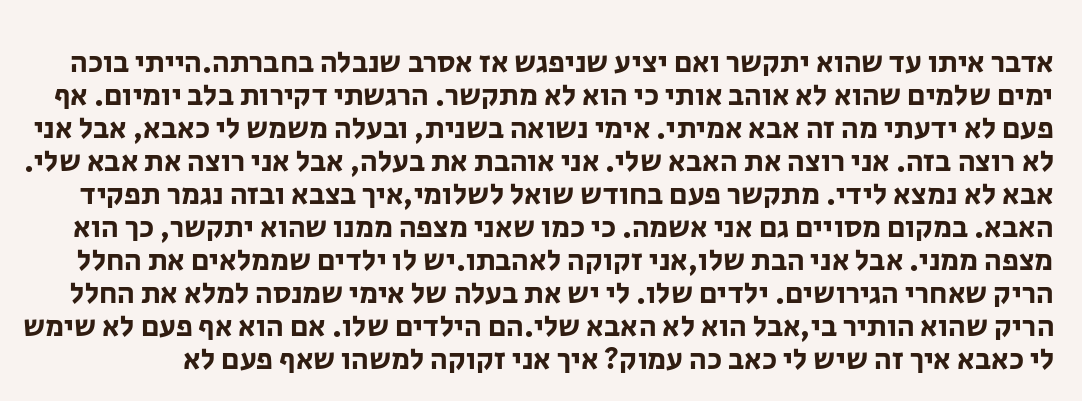אדבר איתו עד שהוא יתקשר ואם יציע שניפגש אז אסרב שנבלה בחברתה.הייתי בוכה ימים שלמים שהוא לא אוהב אותי כי הוא לא מתקשר. הרגשתי דקירות בלב יומיום. אף פעם לא ידעתי מה זה אבא אמיתי. אימי נשואה בשנית, ובעלה משמש לי כאבא, אבל אני לא רוצה בזה. אני רוצה את האבא שלי. אני אוהבת את בעלה, אבל אני רוצה את אבא שלי. אבא לא נמצא לידי. מתקשר פעם בחודש שואל לשלומי,איך בצבא ובזה נגמר תפקיד האבא. במקום מסויים גם אני אשמה. כי כמו שאני מצפה ממנו שהוא יתקשר, כך הוא מצפה ממני. אבל אני הבת שלו,אני זקוקה לאהבתו.יש לו ילדים שממלאים את החלל הריק שאחרי הגירושים. ילדים שלו. לי יש את בעלה של אימי שמנסה למלא את החלל הריק שהוא הותיר בי,אבל הוא לא האבא שלי.הם הילדים שלו. אם הוא אף פעם לא שימש לי כאבא איך זה שיש לי כאב כה עמוק? איך אני זקוקה למשהו שאף פעם לא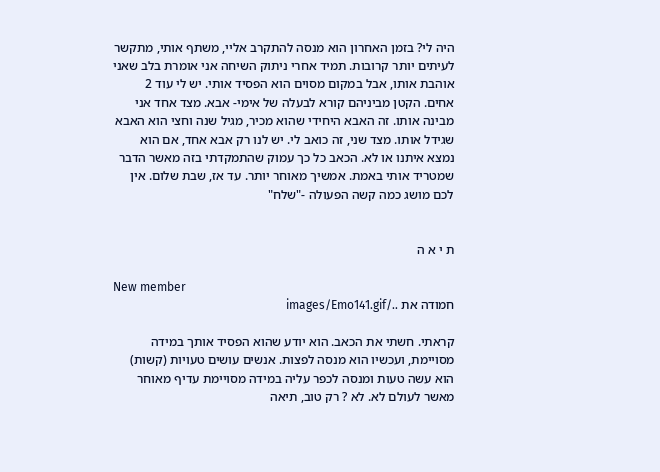היה לי? בזמן האחרון הוא מנסה להתקרב אליי, משתף אותי, מתקשר לעיתים יותר קרובות. תמיד אחרי ניתוק השיחה אני אומרת בלב שאני אוהבת אותו, אבל במקום מסוים הוא הפסיד אותי. יש לי עוד 2 אחים. הקטן מביניהם קורא לבעלה של אימי- אבא. מצד אחד אני מבינה אותו. זה האבא היחידי שהוא מכיר, מגיל שנה וחצי הוא האבא שגידל אותו. מצד שני, זה כואב לי. יש לנו רק אבא אחד, אם הוא נמצא איתנו או לא. הכאב כל כך עמוק שהתמקדתי בזה מאשר הדבר שמטריד אותי באמת. אמשיך מאוחר יותר. עד אז, שבת שלום. אין לכם מושג כמה קשה הפעולה -"שלח"


ת י א ה

New member
חמודה את ../images/Emo141.gif

קראתי. חשתי את הכאב. הוא יודע שהוא הפסיד אותך במידה מסויימת, ועכשיו הוא מנסה לפצות. אנשים עושים טעויות (קשות) הוא עשה טעות ומנסה לכפר עליה במידה מסויימת עדיף מאוחר מאשר לעולם לא. לא ? רק טוב, תיאה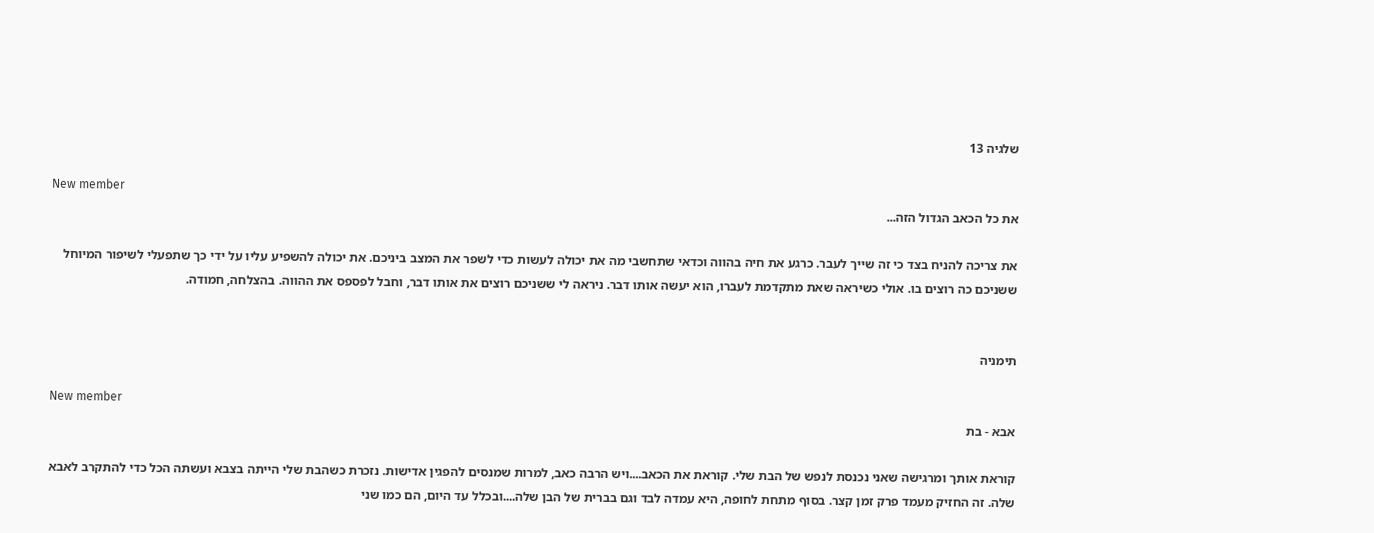שלגיה 13

New member
את כל הכאב הגדול הזה...

את צריכה להניח בצד כי זה שייך לעבר. כרגע את חיה בהווה וכדאי שתחשבי מה את יכולה לעשות כדי לשפר את המצב ביניכם. את יכולה להשפיע עליו על ידי כך שתפעלי לשיפור המיוחל ששניכם כה רוצים בו. אולי כשיראה שאת מתקדמת לעברו, הוא יעשה אותו דבר. ניראה לי ששניכם רוצים את אותו דבר, וחבל לפספס את ההווה. בהצלחה, חמודה.


תימניה

New member
אבא - בת

קוראת אותך ומרגישה שאני נכנסת לנפש של הבת שלי. קוראת את הכאב....ויש הרבה כאב, למרות שמנסים להפגין אדישות. נזכרת כשהבת שלי הייתה בצבא ועשתה הכל כדי להתקרב לאבא שלה. זה החזיק מעמד פרק זמן קצר. בסוף מתחת לחופה, היא עמדה לבד וגם בברית של הבן שלה....ובכלל עד היום, הם כמו שני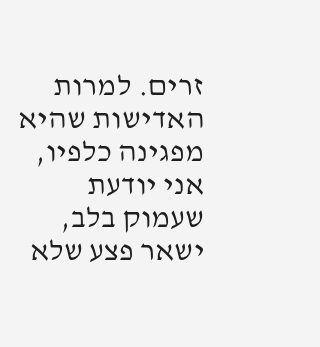זרים. למרות האדישות שהיא מפגינה כלפיו, אני יודעת שעמוק בלב, ישאר פצע שלא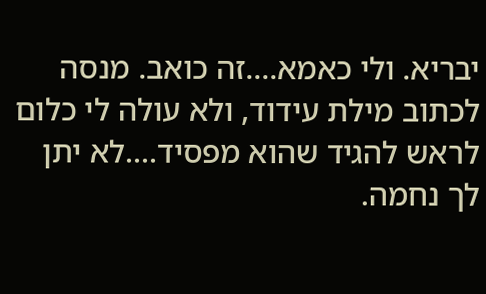יבריא. ולי כאמא....זה כואב. מנסה לכתוב מילת עידוד, ולא עולה לי כלום לראש להגיד שהוא מפסיד....לא יתן לך נחמה.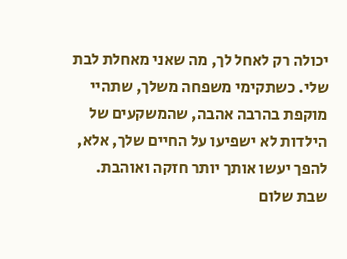יכולה רק לאחל לך, מה שאני מאחלת לבת שלי. כשתקימי משפחה משלך, שתהיי מוקפת בהרבה אהבה, שהמשקעים של הילדות לא ישפיעו על החיים שלך, אלא, להפך יעשו אותך יותר חזקה ואוהבת. שבת שלום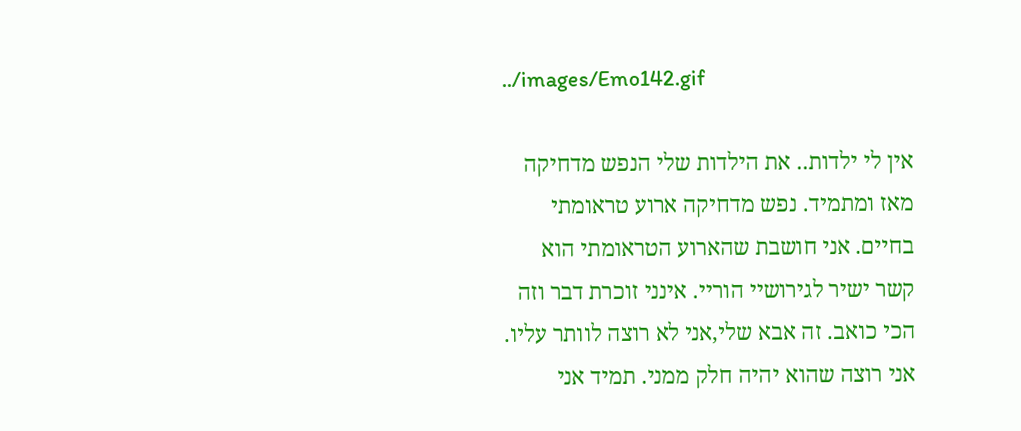../images/Emo142.gif

אין לי ילדות.. את הילדות שלי הנפש מדחיקה מאז ומתמיד. נפש מדחיקה ארוע טראומתי בחיים. אני חושבת שהארוע הטראומתי הוא קשר ישיר לגירושיי הוריי. אינני זוכרת דבר וזה הכי כואב. זה אבא שלי,אני לא רוצה לוותר עליו. אני רוצה שהוא יהיה חלק ממני. תמיד אני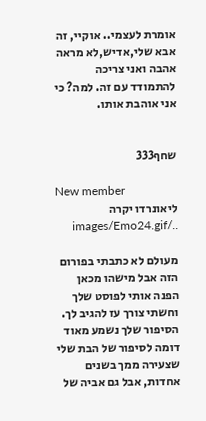אומרת לעצמי.. אוקיי, זה אבא שלי,אדיש,לא מראה אהבה ואני צריכה להתמודד עם זה. למה? כי אני אוהבת אותו.


שחף333

New member
ליאונרדו יקרה ../images/Emo24.gif

מעולם לא כתבתי בפורום הזה אבל מישהו מכאן הפנה אותי לפוסט שלך וחשתי צורך עז להגיב לך. הסיפור שלך נשמע מאוד דומה לסיפור של הבת שלי שצעירה ממך בשנים אחדות, אבל גם אביה של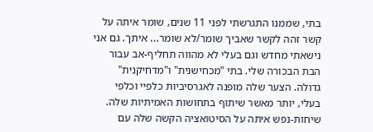בתי, שממנו התגרשתי לפני 11 שנים, שומר איתה על קשר זהה לקשר שאביך שומר/לא שומר... איתך. גם אני נישאתי מחדש וגם בעלי לא מהווה תחליף-אב עבור הבת הבכורה שלי. בתי "מכחישנית" ו"מדחיקנית" גדולה. הצער שלה מופנה לאגרסיביות כלפיי וכלפי בעלי, יותר מאשר שיתוף בתחושות האמיתיות שלה. שיחות-נפש איתה על הסיטואציה הקשה שלה עם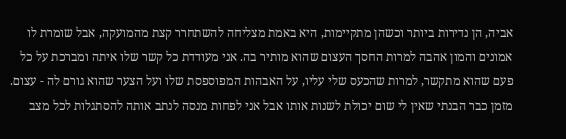אביה, הן נדירות ביותר וכשהן מתקיימות, היא באמת מצליחה להשתחרר קצת מהמועקה, אבל שומרת לו אמונים והמון אהבה למרות החסך העצום שהוא מותיר בה. אני מעודדת כל קשר שלו איתה ומברכת על כל פעם שהוא מתקשר, למרות שהכעס שלי עליו, על האבהות המפוספסת שלו ועל הצער שהוא גורם לה - עצום. מזמן כבר הבנתי שאין לי שום יכולת לשנות אותו אבל אני לפחות מנסה לנתב אותה להסתגלות לכל מצב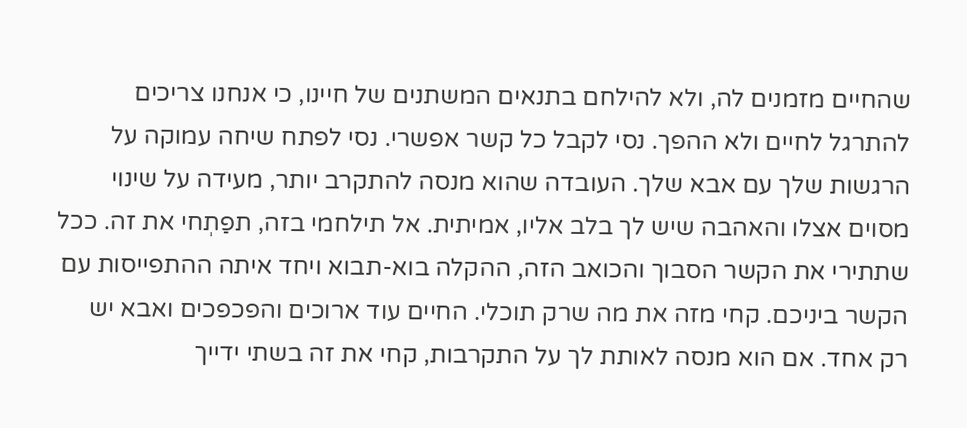שהחיים מזמנים לה, ולא להילחם בתנאים המשתנים של חיינו, כי אנחנו צריכים להתרגל לחיים ולא ההפך. נסי לקבל כל קשר אפשרי. נסי לפתח שיחה עמוקה על הרגשות שלך עם אבא שלך. העובדה שהוא מנסה להתקרב יותר, מעידה על שינוי מסוים אצלו והאהבה שיש לך בלב אליו, אמיתית. אל תילחמי בזה, תפַתְחי את זה. ככל שתתירי את הקשר הסבוך והכואב הזה, ההקלה בוא-תבוא ויחד איתה ההתפייסות עם הקשר ביניכם. קחי מזה את מה שרק תוכלי. החיים עוד ארוכים והפכפכים ואבא יש רק אחד. אם הוא מנסה לאותת לך על התקרבות, קחי את זה בשתי ידייך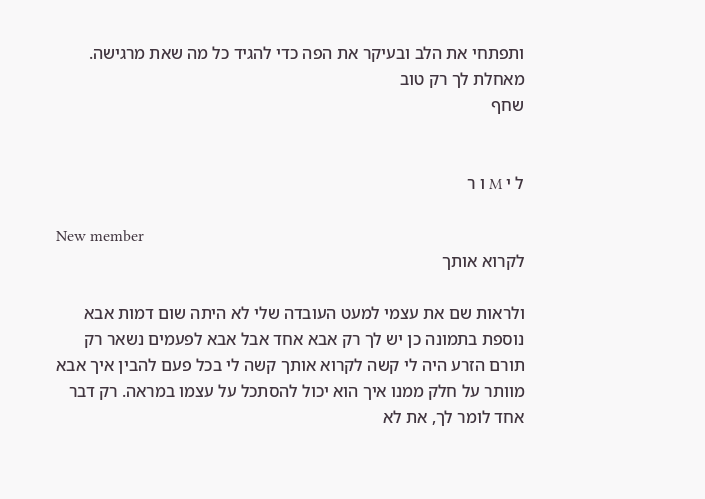ותפתחי את הלב ובעיקר את הפה כדי להגיד כל מה שאת מרגישה. מאחלת לך רק טוב
שחף


ל י M ו ר

New member
לקרוא אותך

ולראות שם את עצמי למעט העובדה שלי לא היתה שום דמות אבא נוספת בתמונה כן יש לך רק אבא אחד אבל אבא לפעמים נשאר רק תורם הזרע היה לי קשה לקרוא אותך קשה לי בכל פעם להבין איך אבא מוותר על חלק ממנו איך הוא יכול להסתכל על עצמו במראה. רק דבר אחד לומר לך, את לא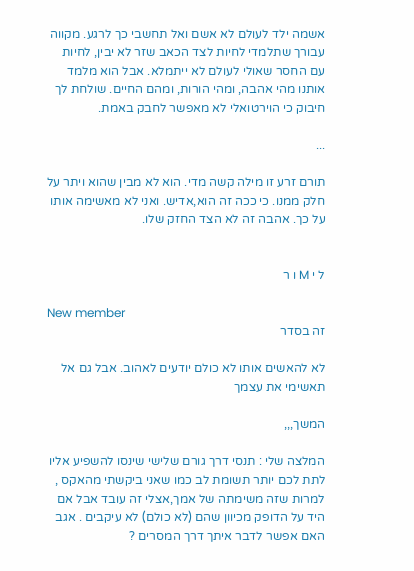אשמה ילד לעולם לא אשם ואל תחשבי כך לרגע. מקווה עבורך שתלמדי לחיות לצד הכאב שזר לא יבין, לחיות עם החסר שאולי לעולם לא ייתמלא. אבל הוא מלמד אותנו מהי אהבה, ומהי הורות, ומהם החיים. שולחת לך חיבוק כי הוירטואלי לא מאפשר לחבק באמת.

...

תורם זרע זו מילה קשה מדי. הוא לא מבין שהוא ויתר על חלק ממנו. כי ככה זה הוא,אדיש. ואני לא מאשימה אותו על כך. אהבה זה לא הצד החזק שלו.


ל י M ו ר

New member
זה בסדר

לא להאשים אותו לא כולם יודעים לאהוב. אבל גם אל תאשימי את עצמך

המשך,,,

המלצה שלי : תנסי דרך גורם שלישי שינסו להשפיע אליו לתת לכם יותר תשומת לב כמו שאני ביקשתי מהאקס , למרות שזה משימתה של אמך,אצלי זה עובד אבל אם היד על הדופק מכיוון שהם (לא כולם) לא עיקבים . אגב האם אפשר לדבר איתך דרך המסרים ?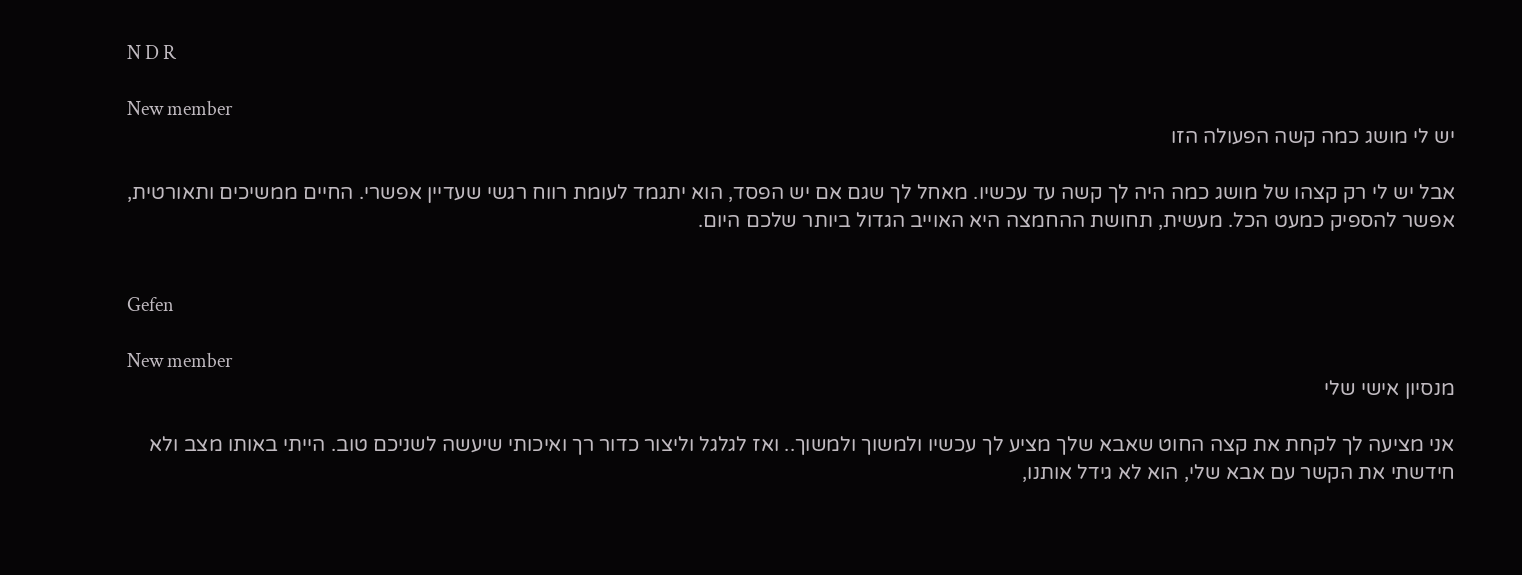N D R

New member
יש לי מושג כמה קשה הפעולה הזו

אבל יש לי רק קצהו של מושג כמה היה לך קשה עד עכשיו. מאחל לך שגם אם יש הפסד, הוא יתגמד לעומת רווח רגשי שעדיין אפשרי. החיים ממשיכים ותאורטית, אפשר להספיק כמעט הכל. מעשית, תחושת ההחמצה היא האוייב הגדול ביותר שלכם היום.


Gefen

New member
מנסיון אישי שלי

אני מציעה לך לקחת את קצה החוט שאבא שלך מציע לך עכשיו ולמשוך ולמשוך.. ואז לגלגל וליצור כדור רך ואיכותי שיעשה לשניכם טוב. הייתי באותו מצב ולא חידשתי את הקשר עם אבא שלי, הוא לא גידל אותנו,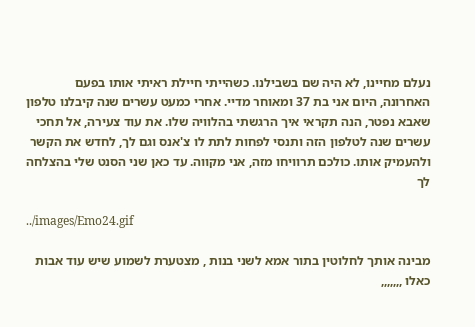נעלם מחיינו, לא היה שם בשבילנו. כשהייתי חיילת ראיתי אותו בפעם האחרונה, היום אני בת 37 ומאוחר מדיי. אחרי כמעט עשרים שנה קיבלנו טלפון שאבא נפטר, הנה תקראי איך הרגשתי בהלוויה שלו. את עוד צעירה, אל תחכי עשרים שנה לטלפון הזה ותנסי לפחות לתת לו צ'אנס וגם לך, לחדש את הקשר ולהעמיק אותו. כולכם תרוויחו מזה, אני מקווה. עד כאן שני הסנט שלי בהצלחה לך

../images/Emo24.gif

מבינה אותך לחלוטין בתור אמא לשני בנות , מצטערת לשמוע שיש עוד אבות כאלו ,,,,,,,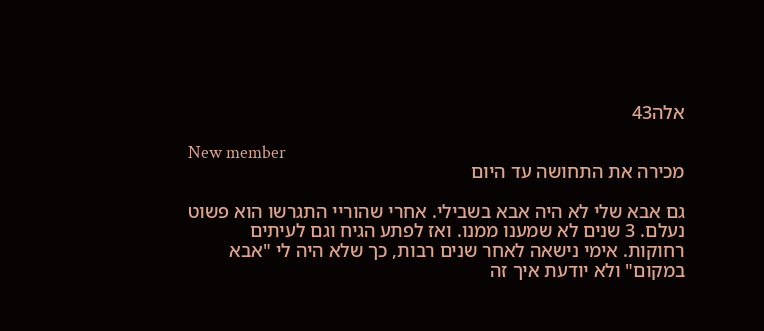אלה43

New member
מכירה את התחושה עד היום

גם אבא שלי לא היה אבא בשבילי. אחרי שהוריי התגרשו הוא פשוט נעלם. 3 שנים לא שמענו ממנו. ואז לפתע הגיח וגם לעיתים רחוקות. אימי נישאה לאחר שנים רבות, כך שלא היה לי "אבא במקום" ולא יודעת איך זה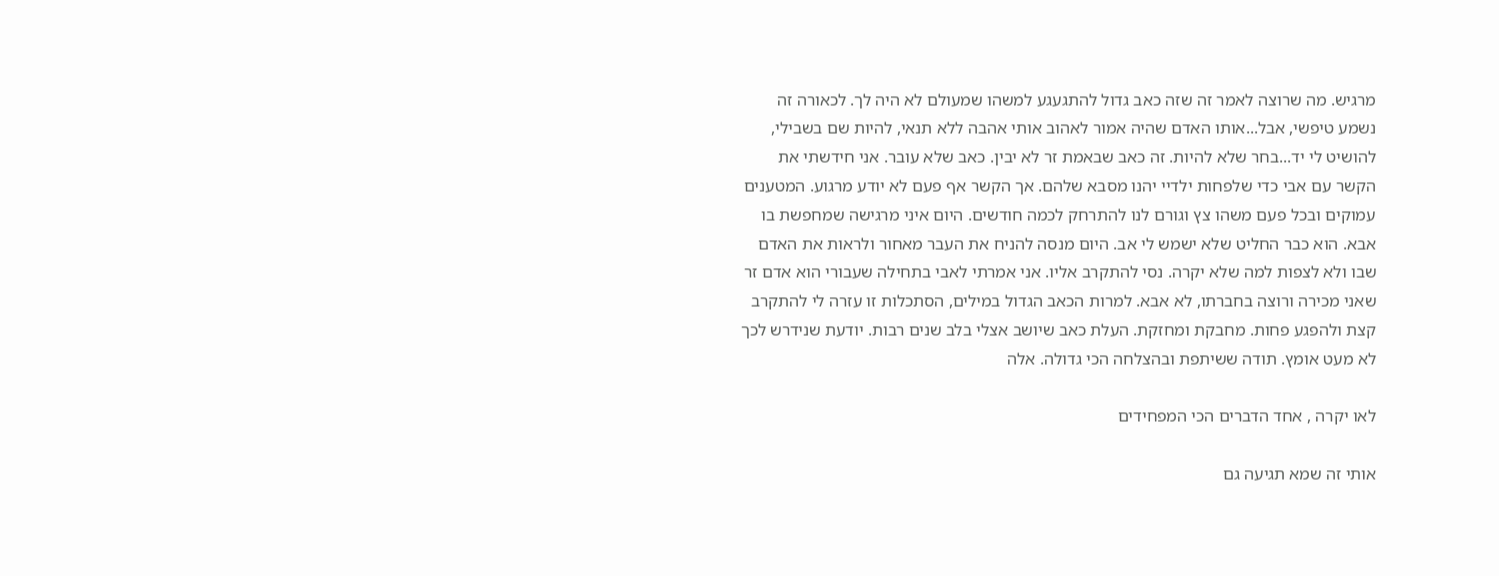מרגיש. מה שרוצה לאמר זה שזה כאב גדול להתגעגע למשהו שמעולם לא היה לך. לכאורה זה נשמע טיפשי, אבל...אותו האדם שהיה אמור לאהוב אותי אהבה ללא תנאי, להיות שם בשבילי, להושיט לי יד...בחר שלא להיות. זה כאב שבאמת זר לא יבין. כאב שלא עובר. אני חידשתי את הקשר עם אבי כדי שלפחות ילדיי יהנו מסבא שלהם. אך הקשר אף פעם לא יודע מרגוע. המטענים עמוקים ובכל פעם משהו צץ וגורם לנו להתרחק לכמה חודשים. היום איני מרגישה שמחפשת בו אבא. הוא כבר החליט שלא ישמש לי אב. היום מנסה להניח את העבר מאחור ולראות את האדם שבו ולא לצפות למה שלא יקרה. נסי להתקרב אליו. אני אמרתי לאבי בתחילה שעבורי הוא אדם זר שאני מכירה ורוצה בחברתו, לא אבא. למרות הכאב הגדול במילים, הסתכלות זו עזרה לי להתקרב קצת ולהפגע פחות. מחבקת ומחזקת. העלת כאב שיושב אצלי בלב שנים רבות. יודעת שנידרש לכך לא מעט אומץ. תודה ששיתפת ובהצלחה הכי גדולה. אלה

לאו יקרה , אחד הדברים הכי המפחידים

אותי זה שמא תגיעה גם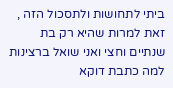ביתי לתחושות ולתסכול הזה , זאת למרות שהיא רק בת שנתיים וחצי ואני שואל ברצינות למה כתבת דוקא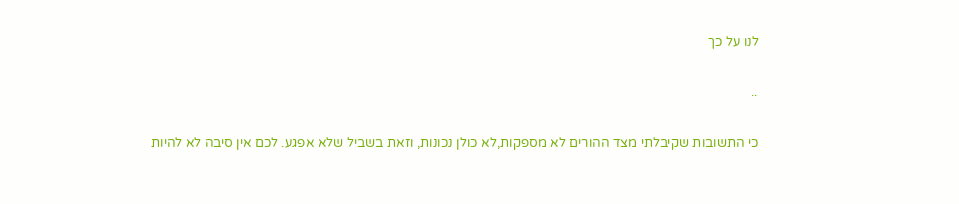לנו על כך

..

כי התשובות שקיבלתי מצד ההורים לא מספקות,לא כולן נכונות, וזאת בשביל שלא אפגע. לכם אין סיבה לא להיות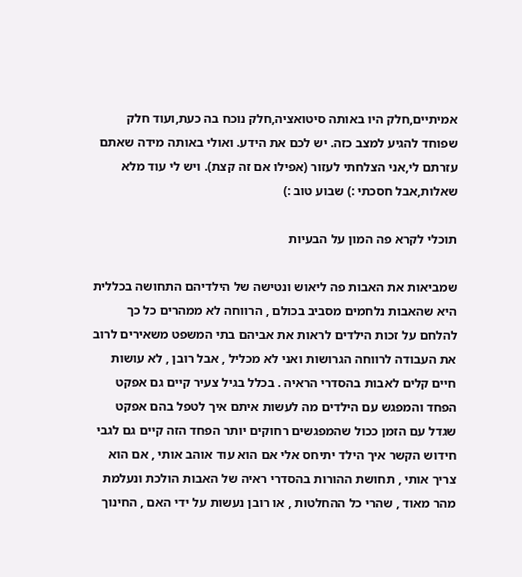אמיתיים,חלק היו באותה סיטואציה,חלק נוכח בה כעת,ועוד חלק שפוחד להגיע למצב כזה. יש לכם את הידע. ואולי באותה מידה שאתם עזרתם לי,אני הצלחתי לעזור (אפילו אם זה קצת). ויש לי עוד מלא שאלות,אבל חסכתי :) שבוע טוב :)

תוכלי לקרא פה המון על הבעיות

שמביאות את האבות פה ליאוש ונטישה של הילדיהם התחושה בכללית היא שהאבות נלחמים מסביב בכולם , הרווחה לא ממהרים כל כך להלחם על זכות הילדים לראות את אביהם בתי המשפט משאירים לרוב את העבודה לרווחה הגרושות ואני לא מכליל , אבל רובן , לא עושות חיים קלים לאבות בהסדרי הראיה . בכלל בגיל צעיר קיים גם אפקט הפחד והמפגש עם הילדים מה לעשות איתם איך לטפל בהם אפקט שגדל עם הזמן ככול שהמפגשים רחוקים יותר הפחד הזה קיים גם לגבי חידוש הקשר איך הילד יתיחס אלי אם הוא עוד אוהב אותי , אם הוא צריך אותי , תחושת ההורות בהסדרי ראיה של האבות הולכת ונעלמת מהר מאוד , שהרי כל ההחלטות , או רובן נעשות על ידי האם , החינוך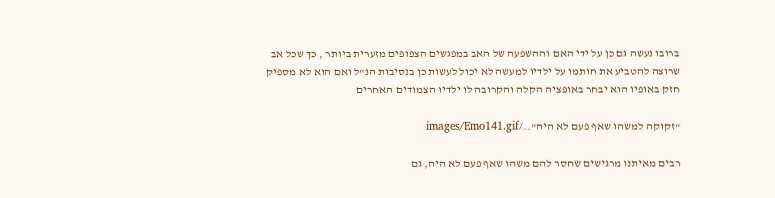ברובו נעשה גם כן על ידי האם וההשפעה של האב במפגשים הצפופים מזערית ביותר , כך שכל אב שרוצה להטביע את חותמו על ילדיו למעשה לא יכול לעשות כן בנסיבות הנ"ל ואם הוא לא מספיק חזק באופיו הוא יבחר באופציה הקלה והקרובה לו ילדיו הצמודים האחרים

"זקוקה למשהו שאף פעם לא היה"../images/Emo141.gif

רבים מאיתנו מרגישים שחסר להם משהו שאף פעם לא היה, גם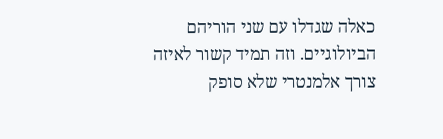כאלה שגדלו עם שני הוריהם הביולוגיים. וזה תמיד קשור לאיזה צורך אלמנטרי שלא סופק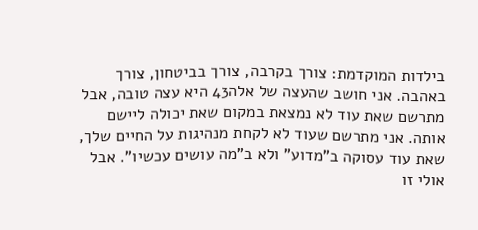בילדות המוקדמת: צורך בקרבה, צורך בביטחון, צורך באהבה. אני חושב שהעצה של אלה43 היא עצה טובה, אבל מתרשם שאת עוד לא נמצאת במקום שאת יכולה ליישם אותה. אני מתרשם שעוד לא לקחת מנהיגות על החיים שלך, שאת עוד עסוקה ב"מדוע" ולא ב"מה עושים עכשיו". אבל אולי זו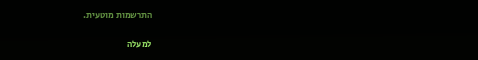התרשמות מוטעית.

למעלה